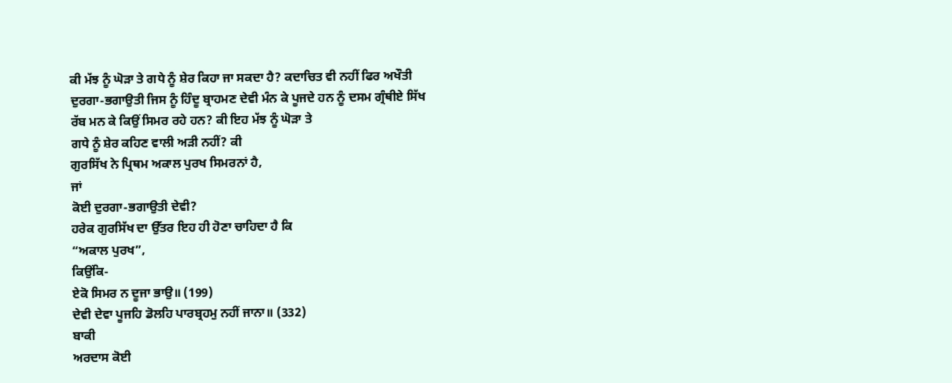ਕੀ ਮੱਝ ਨੂੰ ਘੋੜਾ ਤੇ ਗਧੇ ਨੂੰ ਸ਼ੇਰ ਕਿਹਾ ਜਾ ਸਕਦਾ ਹੈ? ਕਦਾਚਿਤ ਵੀ ਨਹੀਂ ਫਿਰ ਅਖੌਤੀ
ਦੁਰਗਾ-ਭਗਾਉਤੀ ਜਿਸ ਨੂੰ ਹਿੰਦੂ ਬ੍ਰਾਹਮਣ ਦੇਵੀ ਮੰਨ ਕੇ ਪੂਜਦੇ ਹਨ ਨੂੰ ਦਸਮ ਗ੍ਰੰਥੀਏ ਸਿੱਖ
ਰੱਬ ਮਨ ਕੇ ਕਿਉਂ ਸਿਮਰ ਰਹੇ ਹਨ? ਕੀ ਇਹ ਮੱਝ ਨੂੰ ਘੋੜਾ ਤੇ
ਗਧੇ ਨੂੰ ਸ਼ੇਰ ਕਹਿਣ ਵਾਲੀ ਅੜੀ ਨਹੀਂ? ਕੀ
ਗੁਰਸਿੱਖ ਨੇ ਪ੍ਰਿਥਮ ਅਕਾਲ ਪੁਰਖ ਸਿਮਰਨਾਂ ਹੈ,
ਜਾਂ
ਕੋਈ ਦੁਰਗਾ-ਭਗਾਉਤੀ ਦੇਵੀ?
ਹਰੇਕ ਗੁਰਸਿੱਖ ਦਾ ਉੱਤਰ ਇਹ ਹੀ ਹੋਣਾ ਚਾਹਿਦਾ ਹੈ ਕਿ
“ਅਕਾਲ ਪੁਰਖ”,
ਕਿਉਂਕਿ-
ਏਕੋ ਸਿਮਰ ਨ ਦੂਜਾ ਭਾਉ॥ (199)
ਦੇਵੀ ਦੇਵਾ ਪੂਜਹਿ ਡੋਲਹਿ ਪਾਰਬ੍ਰਹਮੁ ਨਹੀਂ ਜਾਨਾ॥ (332)
ਬਾਕੀ
ਅਰਦਾਸ ਕੋਈ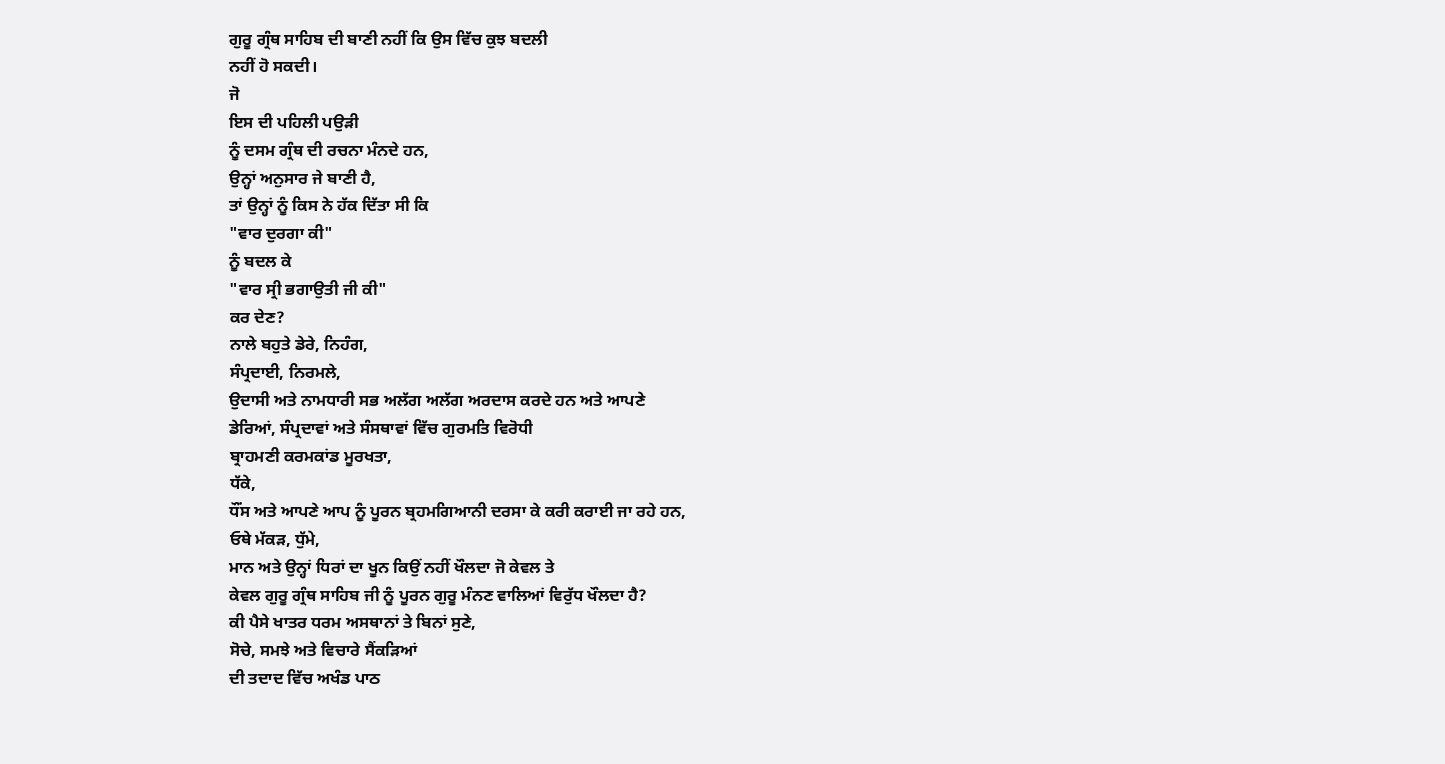ਗੁਰੂ ਗ੍ਰੰਥ ਸਾਹਿਬ ਦੀ ਬਾਣੀ ਨਹੀਂ ਕਿ ਉਸ ਵਿੱਚ ਕੁਝ ਬਦਲੀ
ਨਹੀਂ ਹੋ ਸਕਦੀ।
ਜੋ
ਇਸ ਦੀ ਪਹਿਲੀ ਪਉੜੀ
ਨੂੰ ਦਸਮ ਗ੍ਰੰਥ ਦੀ ਰਚਨਾ ਮੰਨਦੇ ਹਨ,
ਉਨ੍ਹਾਂ ਅਨੁਸਾਰ ਜੇ ਬਾਣੀ ਹੈ,
ਤਾਂ ਉਨ੍ਹਾਂ ਨੂੰ ਕਿਸ ਨੇ ਹੱਕ ਦਿੱਤਾ ਸੀ ਕਿ
"ਵਾਰ ਦੁਰਗਾ ਕੀ"
ਨੂੰ ਬਦਲ ਕੇ
"ਵਾਰ ਸ੍ਰੀ ਭਗਾਉਤੀ ਜੀ ਕੀ"
ਕਰ ਦੇਣ?
ਨਾਲੇ ਬਹੁਤੇ ਡੇਰੇ, ਨਿਹੰਗ,
ਸੰਪ੍ਰਦਾਈ, ਨਿਰਮਲੇ,
ਉਦਾਸੀ ਅਤੇ ਨਾਮਧਾਰੀ ਸਭ ਅਲੱਗ ਅਲੱਗ ਅਰਦਾਸ ਕਰਦੇ ਹਨ ਅਤੇ ਆਪਣੇ
ਡੇਰਿਆਂ, ਸੰਪ੍ਰਦਾਵਾਂ ਅਤੇ ਸੰਸਥਾਵਾਂ ਵਿੱਚ ਗੁਰਮਤਿ ਵਿਰੋਧੀ
ਬ੍ਰਾਹਮਣੀ ਕਰਮਕਾਂਡ ਮੂਰਖਤਾ,
ਧੱਕੇ,
ਧੌਂਸ ਅਤੇ ਆਪਣੇ ਆਪ ਨੂੰ ਪੂਰਨ ਬ੍ਰਹਮਗਿਆਨੀ ਦਰਸਾ ਕੇ ਕਰੀ ਕਰਾਈ ਜਾ ਰਹੇ ਹਨ,
ਓਥੇ ਮੱਕੜ, ਧੁੱਮੇ,
ਮਾਨ ਅਤੇ ਉਨ੍ਹਾਂ ਧਿਰਾਂ ਦਾ ਖੂਨ ਕਿਉਂ ਨਹੀਂ ਖੌਲਦਾ ਜੋ ਕੇਵਲ ਤੇ
ਕੇਵਲ ਗੁਰੂ ਗ੍ਰੰਥ ਸਾਹਿਬ ਜੀ ਨੂੰ ਪੂਰਨ ਗੁਰੂ ਮੰਨਣ ਵਾਲਿਆਂ ਵਿਰੁੱਧ ਖੌਲਦਾ ਹੈ?
ਕੀ ਪੈਸੇ ਖਾਤਰ ਧਰਮ ਅਸਥਾਨਾਂ ਤੇ ਬਿਨਾਂ ਸੁਣੇ,
ਸੋਚੇ, ਸਮਝੇ ਅਤੇ ਵਿਚਾਰੇ ਸੈਂਕੜਿਆਂ
ਦੀ ਤਦਾਦ ਵਿੱਚ ਅਖੰਡ ਪਾਠ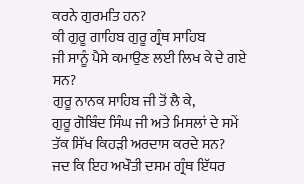ਕਰਨੇ ਗੁਰਮਤਿ ਹਨ?
ਕੀ ਗੁਰੂ ਗਾਹਿਬ ਗੁਰੂ ਗ੍ਰੰਥ ਸਾਹਿਬ
ਜੀ ਸਾਨੂੰ ਪੈਸੇ ਕਮਾਉਣ ਲਈ ਲਿਖ ਕੇ ਦੇ ਗਏ ਸਨ?
ਗੁਰੂ ਨਾਨਕ ਸਾਹਿਬ ਜੀ ਤੋਂ ਲੈ ਕੇ,
ਗੁਰੂ ਗੋਬਿੰਦ ਸਿੰਘ ਜੀ ਅਤੇ ਮਿਸਲਾਂ ਦੇ ਸਮੇਂ ਤੱਕ ਸਿੱਖ ਕਿਹੜੀ ਅਰਦਾਸ ਕਰਦੇ ਸਨ?
ਜਦ ਕਿ ਇਹ ਅਖੌਤੀ ਦਸਮ ਗ੍ਰੰਥ ਇੱਧਰ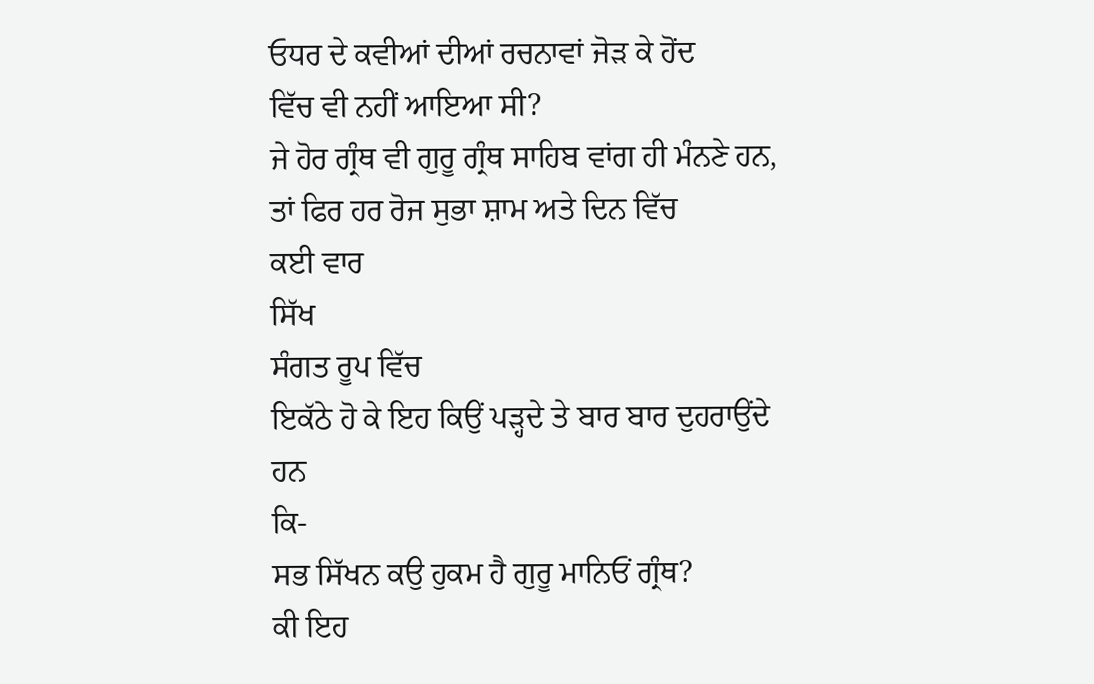ਓਧਰ ਦੇ ਕਵੀਆਂ ਦੀਆਂ ਰਚਨਾਵਾਂ ਜੋੜ ਕੇ ਹੋਂਦ
ਵਿੱਚ ਵੀ ਨਹੀਂ ਆਇਆ ਸੀ?
ਜੇ ਹੋਰ ਗ੍ਰੰਥ ਵੀ ਗੁਰੂ ਗ੍ਰੰਥ ਸਾਹਿਬ ਵਾਂਗ ਹੀ ਮੰਨਣੇ ਹਨ,
ਤਾਂ ਫਿਰ ਹਰ ਰੋਜ ਸੁਭਾ ਸ਼ਾਮ ਅਤੇ ਦਿਨ ਵਿੱਚ
ਕਈ ਵਾਰ
ਸਿੱਖ
ਸੰਗਤ ਰੂਪ ਵਿੱਚ
ਇਕੱਠੇ ਹੋ ਕੇ ਇਹ ਕਿਉਂ ਪੜ੍ਹਦੇ ਤੇ ਬਾਰ ਬਾਰ ਦੁਹਰਾਉਂਦੇ
ਹਨ
ਕਿ-
ਸਭ ਸਿੱਖਨ ਕਉ ਹੁਕਮ ਹੈ ਗੁਰੂ ਮਾਨਿਓਂ ਗ੍ਰੰਥ?
ਕੀ ਇਹ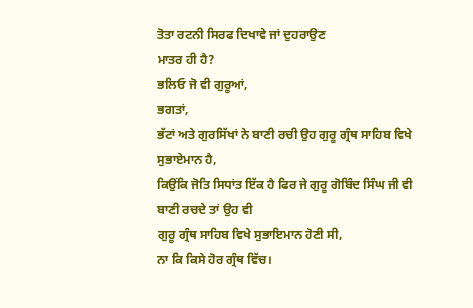ਤੋਤਾ ਰਟਨੀ ਸਿਰਫ ਦਿਖਾਵੇ ਜਾਂ ਦੁਹਰਾਉਣ
ਮਾਤਰ ਹੀ ਹੈ?
ਭਲਿਓ ਜੋ ਵੀ ਗੁਰੂਆਂ,
ਭਗਤਾਂ,
ਭੱਟਾਂ ਅਤੇ ਗੁਰਸਿੱਖਾਂ ਨੇ ਬਾਣੀ ਰਚੀ ਉਹ ਗੁਰੂ ਗ੍ਰੰਥ ਸਾਹਿਬ ਵਿਖੇ ਸੁਭਾਏਮਾਨ ਹੈ,
ਕਿਉਂਕਿ ਜੋਤਿ ਸਿਧਾਂਤ ਇੱਕ ਹੈ ਫਿਰ ਜੇ ਗੁਰੂ ਗੋਬਿੰਦ ਸਿੰਘ ਜੀ ਵੀ ਬਾਣੀ ਰਚਦੇ ਤਾਂ ਉਹ ਵੀ
ਗੁਰੂ ਗ੍ਰੰਥ ਸਾਹਿਬ ਵਿਖੇ ਸੁਭਾਇਮਾਨ ਹੋਣੀ ਸੀ,
ਨਾ ਕਿ ਕਿਸੇ ਹੋਰ ਗ੍ਰੰਥ ਵਿੱਚ।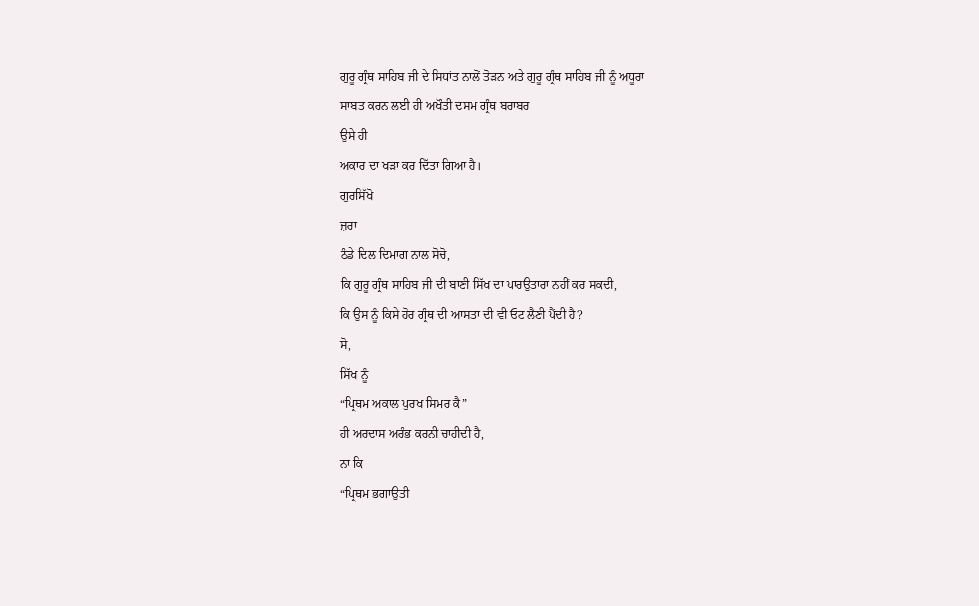ਗੁਰੂ ਗ੍ਰੰਥ ਸਾਹਿਬ ਜੀ ਦੇ ਸਿਧਾਂਤ ਨਾਲੋਂ ਤੋੜਨ ਅਤੇ ਗੁਰੂ ਗ੍ਰੰਥ ਸਾਹਿਬ ਜੀ ਨੂੰ ਅਧੂਰਾ
ਸਾਬਤ ਕਰਨ ਲਈ ਹੀ ਅਖੌਤੀ ਦਸਮ ਗ੍ਰੰਥ ਬਰਾਬਰ
ਉਸੇ ਹੀ
ਅਕਾਰ ਦਾ ਖੜਾ ਕਰ ਦਿੱਤਾ ਗਿਆ ਹੈ।
ਗੁਰਸਿੱਖੋ
ਜ਼ਰਾ
ਠੰਡੇ ਦਿਲ ਦਿਮਾਗ ਨਾਲ ਸੋਚੋ,
ਕਿ ਗੁਰੂ ਗ੍ਰੰਥ ਸਾਹਿਬ ਜੀ ਦੀ ਬਾਣੀ ਸਿੱਖ ਦਾ ਪਾਰਉਤਾਰਾ ਨਹੀਂ ਕਰ ਸਕਦੀ,
ਕਿ ਉਸ ਨੂੰ ਕਿਸੇ ਹੋਰ ਗ੍ਰੰਥ ਦੀ ਆਸਤਾ ਦੀ ਵੀ ਓਟ ਲੈਣੀ ਪੈਂਦੀ ਹੈ?
ਸੋ,
ਸਿੱਖ ਨੂੰ
“ਪ੍ਰਿਥਮ ਅਕਾਲ ਪੁਰਖ ਸਿਮਰ ਕੈ”
ਹੀ ਅਰਦਾਸ ਅਰੰਭ ਕਰਨੀ ਚਾਹੀਦੀ ਹੈ,
ਨਾ ਕਿ
“ਪ੍ਰਿਥਮ ਭਗਾਉਤੀ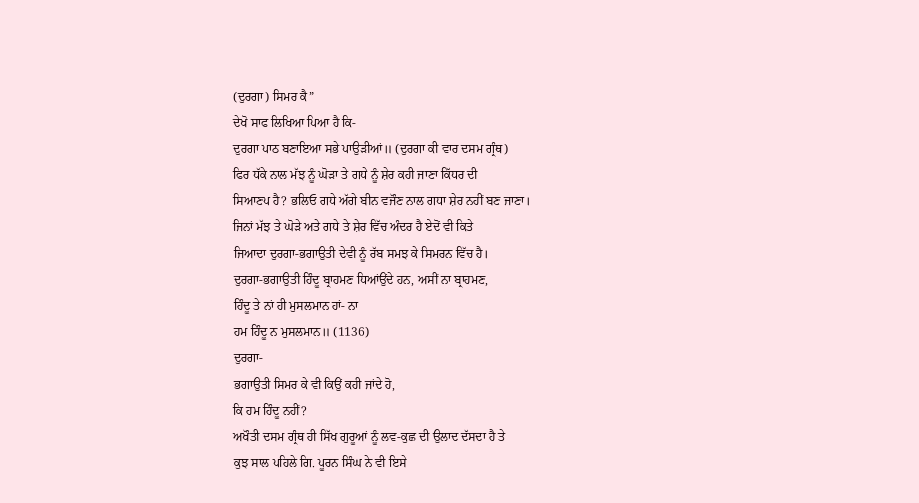(ਦੁਰਗਾ) ਸਿਮਰ ਕੈ”
ਦੇਖੋ ਸਾਫ ਲਿਖਿਆ ਪਿਆ ਹੈ ਕਿ-
ਦੁਰਗਾ ਪਾਠ ਬਣਾਇਆ ਸਭੇ ਪਾਉੜੀਆਂ॥ (ਦੁਰਗਾ ਕੀ ਵਾਰ ਦਸਮ ਗ੍ਰੰਥ)
ਫਿਰ ਧੱਕੇ ਨਾਲ ਮੱਝ ਨੂੰ ਘੋੜਾ ਤੇ ਗਧੇ ਨੂੰ ਸ਼ੇਰ ਕਹੀ ਜਾਣਾ ਕਿੱਧਰ ਦੀ
ਸਿਆਣਪ ਹੈ? ਭਲਿਓ ਗਧੇ ਅੱਗੇ ਬੀਨ ਵਜੌਣ ਨਾਲ ਗਧਾ ਸ਼ੇਰ ਨਹੀਂ ਬਣ ਜਾਣਾ।
ਜਿਨਾਂ ਮੱਝ ਤੇ ਘੋੜੇ ਅਤੇ ਗਧੇ ਤੇ ਸ਼ੇਰ ਵਿੱਚ ਅੰਦਰ ਹੈ ਏਦੋਂ ਵੀ ਕਿਤੇ
ਜਿਆਦਾ ਦੁਰਗਾ-ਭਗਾਉਤੀ ਦੇਵੀ ਨੂੰ ਰੱਬ ਸਮਝ ਕੇ ਸਿਮਰਨ ਵਿੱਚ ਹੈ।
ਦੁਰਗਾ-ਭਗਾਉਤੀ ਹਿੰਦੂ ਬ੍ਰਾਹਮਣ ਧਿਆਂਉਂਦੇ ਹਨ, ਅਸੀਂ ਨਾ ਬ੍ਰਾਹਮਣ,
ਹਿੰਦੂ ਤੇ ਨਾਂ ਹੀ ਮੁਸਲਮਾਨ ਹਾਂ- ਨਾ
ਹਮ ਹਿੰਦੂ ਨ ਮੁਸਲਮਾਨ॥ (1136)
ਦੁਰਗਾ-
ਭਗਾਉਤੀ ਸਿਮਰ ਕੇ ਵੀ ਕਿਉਂ ਕਹੀ ਜਾਂਦੇ ਹੋ,
ਕਿ ਹਮ ਹਿੰਦੂ ਨਹੀਂ?
ਅਖੌਤੀ ਦਸਮ ਗ੍ਰੰਥ ਹੀ ਸਿੱਖ ਗੁਰੂਆਂ ਨੂੰ ਲਵ-ਕੁਛ ਦੀ ਉਲਾਦ ਦੱਸਦਾ ਹੈ ਤੇ
ਕੁਝ ਸਾਲ ਪਹਿਲੇ ਗਿ. ਪੂਰਨ ਸਿੰਘ ਨੇ ਵੀ ਇਸੇ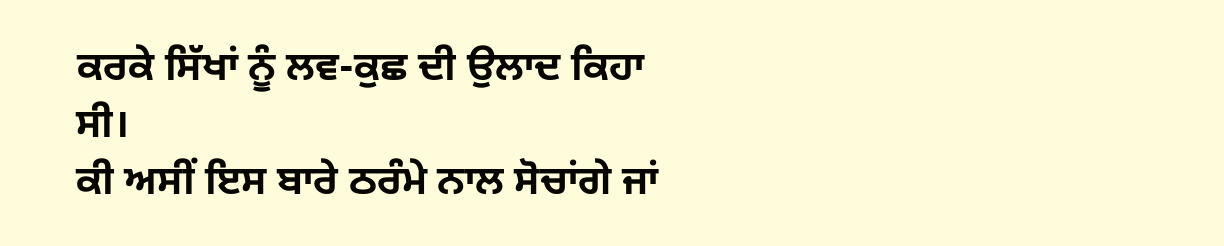ਕਰਕੇ ਸਿੱਖਾਂ ਨੂੰ ਲਵ-ਕੁਛ ਦੀ ਉਲਾਦ ਕਿਹਾ
ਸੀ।
ਕੀ ਅਸੀਂ ਇਸ ਬਾਰੇ ਠਰੰਮੇ ਨਾਲ ਸੋਚਾਂਗੇ ਜਾਂ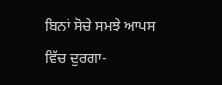ਬਿਨਾਂ ਸੋਚੇ ਸਮਝੇ ਆਪਸ
ਵਿੱਚ ਦੁਰਗਾ-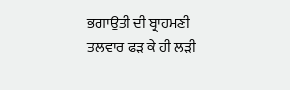ਭਗਾਉਤੀ ਦੀ ਬ੍ਰਾਹਮਣੀ ਤਲਵਾਰ ਫੜ ਕੇ ਹੀ ਲੜੀ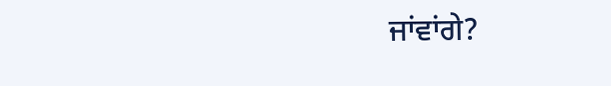ਜਾਂਵਾਂਗੇ?